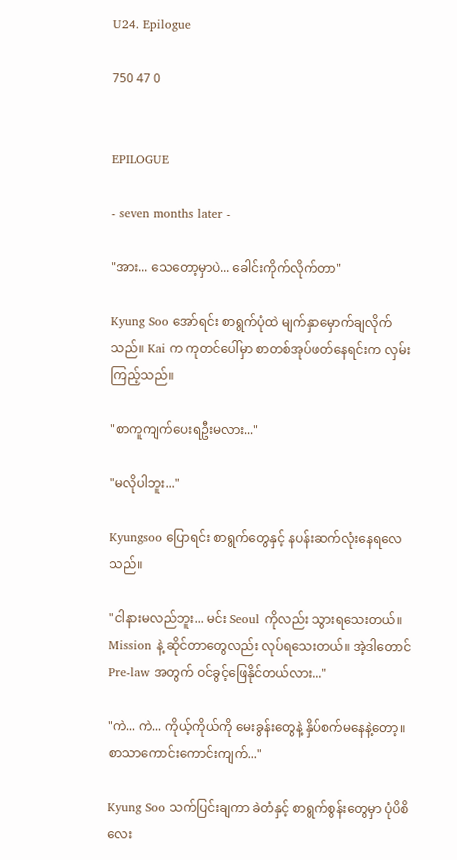U24. Epilogue

750 47 0


EPILOGUE

- seven months later -

"အား... သေတော့မှာပဲ... ခေါင်းကိုက်လိုက်တာ"

Kyung Soo အော်ရင်း စာရွက်ပုံထဲ မျက်နှာမှောက်ချလိုက်သည်။ Kai က ကုတင်ပေါ်မှာ စာတစ်အုပ်ဖတ်နေရင်းက လှမ်းကြည့်သည်။

"စာကူကျက်ပေးရဦးမလား..."

"မလိုပါဘူး..."

Kyungsoo ပြောရင်း စာရွက်တွေနှင့် နပန်းဆက်လုံးနေရလေသည်။

"ငါနားမလည်ဘူး... မင်း Seoul ကိုလည်း သွားရသေးတယ်။ Mission နဲ့ ဆိုင်တာတွေလည်း လုပ်ရသေးတယ်။ အဲ့ဒါတောင် Pre-law အတွက် ဝင်ခွင့်ဖြေနိုင်တယ်လား..."

"ကဲ... ကဲ... ကိုယ့်ကိုယ်ကို မေးခွန်းတွေနဲ့ နှိပ်စက်မနေနဲ့တော့။ စာသာကောင်းကောင်းကျက်..."

Kyung Soo သက်ပြင်းချကာ ခဲတံနှင့် စာရွက်စွန်းတွေမှာ ပုံပိစိလေး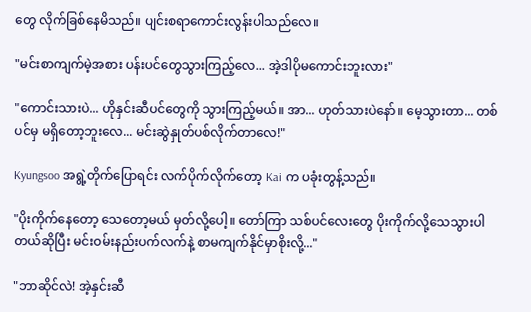တွေ လိုက်ခြစ်နေမိသည်။ ပျင်းစရာကောင်းလွန်းပါသည်လေ။

"မင်းစာကျက်မဲ့အစား ပန်းပင်တွေသွားကြည့်လေ... အဲ့ဒါပိုမကောင်းဘူးလား"

"ကောင်းသားပဲ... ဟိုနှင်းဆီပင်တွေကို သွားကြည့်မယ်။ အာ... ဟုတ်သားပဲနော်။ မေ့သွားတာ... တစ်ပင်မှ မရှိတော့ဘူးလေ... မင်းဆွဲနှုတ်ပစ်လိုက်တာလေ!"

Kyungsoo အရွဲ့တိုက်ပြောရင်း လက်ပိုက်လိုက်တော့ Kai က ပခုံးတွန့်သည်။

"ပိုးကိုက်နေတော့ သေတော့မယ် မှတ်လို့ပေါ့။ တော်ကြာ သစ်ပင်လေးတွေ ပိုးကိုက်လို့သေသွားပါတယ်ဆိုပြီး မင်းဝမ်းနည်းပက်လက်နဲ့ စာမကျက်နိုင်မှာစိုးလို့..."

"ဘာဆိုင်လဲ! အဲ့နှင်းဆီ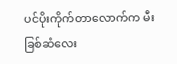ပင်ပိုးကိုက်တာလောက်က မီးခြစ်ဆံလေး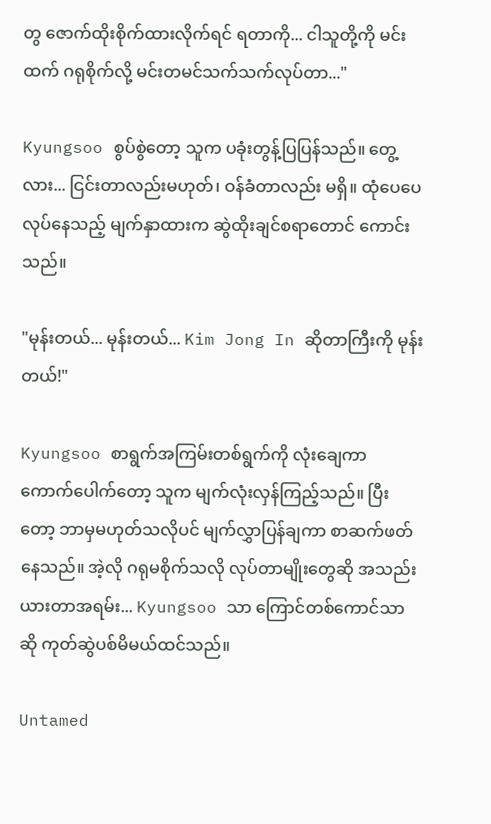တွ ဇောက်ထိုးစိုက်ထားလိုက်ရင် ရတာကို... ငါသူတို့ကို မင်းထက် ဂရုစိုက်လို့ မင်းတမင်သက်သက်လုပ်တာ..."

Kyungsoo စွပ်စွဲတော့ သူက ပခုံးတွန့်ပြပြန်သည်။ တွေ့လား... ငြင်းတာလည်းမဟုတ်၊ ဝန်ခံတာလည်း မရှိ။ ထုံပေပေလုပ်နေသည့် မျက်နှာထားက ဆွဲထိုးချင်စရာတောင် ကောင်းသည်။

"မုန်းတယ်... မုန်းတယ်... Kim Jong In ဆိုတာကြီးကို မုန်းတယ်!"

Kyungsoo စာရွက်အကြမ်းတစ်ရွက်ကို လုံးချေကာ ကောက်ပေါက်တော့ သူက မျက်လုံးလှန်ကြည့်သည်။ ပြီးတော့ ဘာမှမဟုတ်သလိုပင် မျက်လွှာပြန်ချကာ စာဆက်ဖတ်နေသည်။ အဲ့လို ဂရုမစိုက်သလို လုပ်တာမျိုးတွေဆို အသည်းယားတာအရမ်း... Kyungsoo သာ ကြောင်တစ်ကောင်သာဆို ကုတ်ဆွဲပစ်မိမယ်ထင်သည်။

Untamed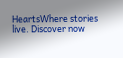HeartsWhere stories live. Discover now